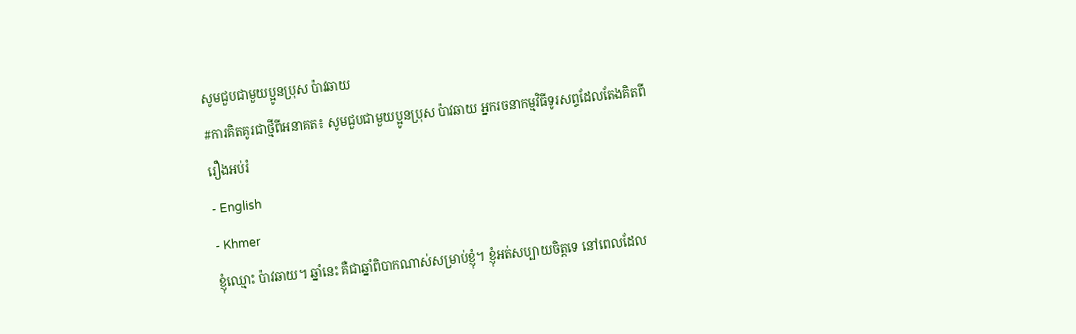សូមជួបជាមួយប្អូនប្រុស ប៉ាវឆាយ
#ការគិតគូរជាថ្មីពីអនាគត៖ សូមជួបជាមួយប្អូនប្រុស ប៉ាវឆាយ អ្នករចនាកម្មវិធីទូរសព្ទដែលតែងគិតពីរឿងអប់រំ
- English
- Khmer
ខ្ញុំឈ្មោះ ប៉ាវឆាយ។ ឆ្នាំនេះ គឺជាឆ្នាំពិបាកណាស់សម្រាប់ខ្ញុំ។ ខ្ញុំអត់សប្បាយចិត្តទេ នៅពេលដែល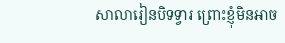សាលារៀនបិទទ្វារ ព្រោះខ្ញុំមិនអាច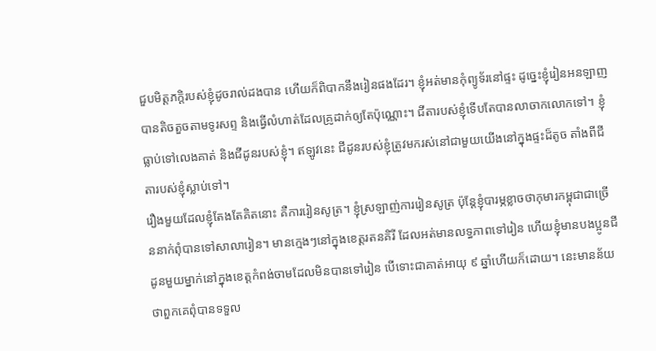ជួបមិត្តភក្តិរបស់ខ្ញុំដូចរាល់ដងបាន ហើយក៏ពិបាកនឹងរៀនផងដែរ។ ខ្ញុំអត់មានកុំព្យូទ័រនៅផ្ទះ ដូច្នេះខ្ញុំរៀនអនឡាញបានតិចតួចតាមទូរសព្ទ និងធ្វើលំហាត់ដែលគ្រូដាក់ឲ្យតែប៉ុណ្ណោះ។ ជីតារបស់ខ្ញុំទើបតែបានលាចាកលោកទៅ។ ខ្ញុំធ្លាប់ទៅលេងគាត់ និងជីដូនរបស់ខ្ញុំ។ ឥឡូវនេះ ជីដូនរបស់ខ្ញុំត្រូវមករស់នៅជាមួយយើងនៅក្នុងផ្ទះដ៏តូច តាំងពីជីតារបស់ខ្ញុំស្លាប់ទៅ។
រឿងមួយដែលខ្ញុំតែងតែគិតនោះ គឺការរៀនសូត្រ។ ខ្ញុំស្រឡាញ់ការរៀនសូត្រ ប៉ុន្តែខ្ញុំបារម្ភខ្លាចថាកុមារកម្ពុជាជាច្រើននាក់ពុំបានទៅសាលារៀន។ មានក្មេងៗនៅក្នុងខេត្តរតនគិរី ដែលអត់មានលទ្ធភាពទៅរៀន ហើយខ្ញុំមានបងប្អូនជីដូនមួយម្នាក់នៅក្នុងខេត្តកំពង់ចាមដែលមិនបានទៅរៀន បើទោះជាគាត់អាយុ ៩ ឆ្នាំហើយក៏ដោយ។ នេះមានន័យថាពួកគេពុំបានទទួល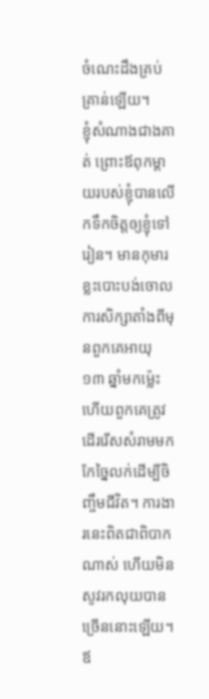ចំណេះដឹងគ្រប់គ្រាន់ឡើយ។
ខ្ញុំសំណាងជាងគាត់ ព្រោះឪពុកម្ដាយរបស់ខ្ញុំបានលើកទឹកចិត្តឲ្យខ្ញុំទៅរៀន។ មានកុមារខ្លះបោះបង់ចោលការសិក្សាតាំងពីមុនពួកគេអាយុ ១៣ ឆ្នាំមកម្ល៉េះ ហើយពួកគេត្រូវដើររើសសំរាមមកកែច្នៃលក់ដើម្បីចិញ្ចឹមជីវិត។ ការងារនេះពិតជាពិបាកណាស់ ហើយមិនសូវរកលុយបានច្រើននោះឡើយ។ ឪ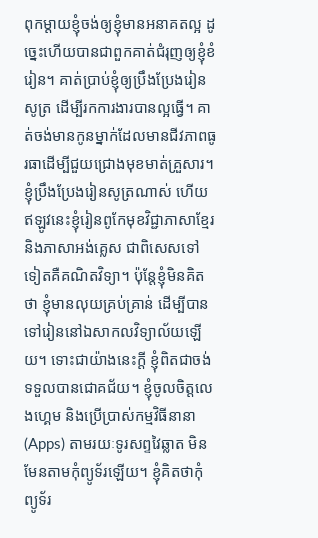ពុកម្ដាយខ្ញុំចង់ឲ្យខ្ញុំមានអនាគតល្អ ដូច្នេះហើយបានជាពួកគាត់ជំរុញឲ្យខ្ញុំខំរៀន។ គាត់ប្រាប់ខ្ញុំឲ្យប្រឹងប្រែងរៀនសូត្រ ដើម្បីរកការងារបានល្អធ្វើ។ គាត់ចង់មានកូនម្នាក់ដែលមានជីវភាពធូរធាដើម្បីជួយជ្រោងមុខមាត់គ្រួសារ។
ខ្ញុំប្រឹងប្រែងរៀនសូត្រណាស់ ហើយឥឡូវនេះខ្ញុំរៀនពូកែមុខវិជ្ជាភាសាខ្មែរ និងភាសាអង់គ្លេស ជាពិសេសទៅទៀតគឺគណិតវិទ្យា។ ប៉ុន្តែខ្ញុំមិនគិតថា ខ្ញុំមានលុយគ្រប់គ្រាន់ ដើម្បីបានទៅរៀននៅឯសាកលវិទ្យាល័យឡើយ។ ទោះជាយ៉ាងនេះក្តី ខ្ញុំពិតជាចង់ទទួលបានជោគជ័យ។ ខ្ញុំចូលចិត្តលេងហ្គេម និងប្រើប្រាស់កម្មវិធីនានា (Apps) តាមរយៈទូរសព្ទវៃឆ្លាត មិនមែនតាមកុំព្យូទ័រឡើយ។ ខ្ញុំគិតថាកុំព្យូទ័រ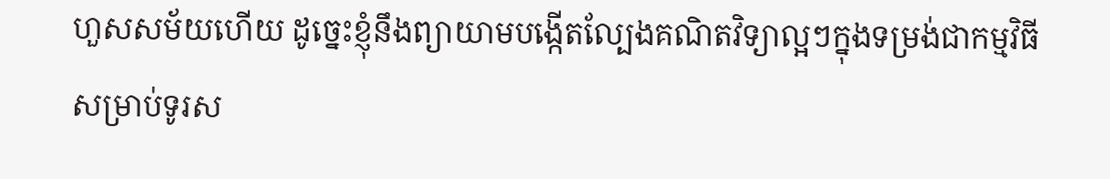ហួសសម័យហើយ ដូច្នេះខ្ញុំនឹងព្យាយាមបង្កើតល្បែងគណិតវិទ្យាល្អៗក្នុងទម្រង់ជាកម្មវិធីសម្រាប់ទូរស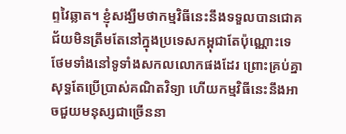ព្ទវៃឆ្លាត។ ខ្ញុំសង្ឃឹមថាកម្មវិធីនេះនឹងទទួលបានជោគជ័យមិនត្រឹមតែនៅក្នុងប្រទេសកម្ពុជាតែប៉ុណ្ណោះទេ ថែមទាំងនៅទូទាំងសកលលោកផងដែរ ព្រោះគ្រប់គ្នាសុទ្ធតែប្រើប្រាស់គណិតវិទ្យា ហើយកម្មវិធីនេះនឹងអាចជួយមនុស្សជាច្រើននា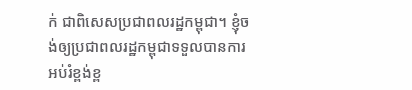ក់ ជាពិសេសប្រជាពលរដ្ឋកម្ពុជា។ ខ្ញុំចង់ឲ្យប្រជាពលរដ្ឋកម្ពុជាទទួលបានការអប់រំខ្ពង់ខ្ព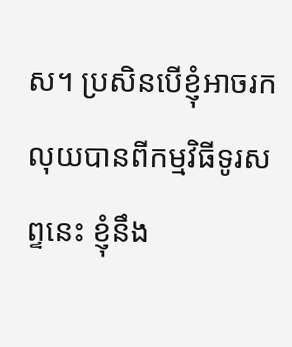ស។ ប្រសិនបើខ្ញុំអាចរកលុយបានពីកម្មវិធីទូរសព្ទនេះ ខ្ញុំនឹង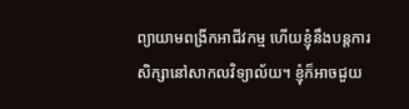ព្យាយាមពង្រីកអាជីវកម្ម ហើយខ្ញុំនឹងបន្តការសិក្សានៅសាកលវិទ្យាល័យ។ ខ្ញុំក៏អាចជួយ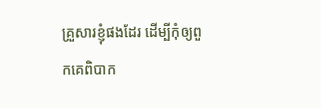គ្រួសារខ្ញុំផងដែរ ដើម្បីកុំឲ្យពួកគេពិបាក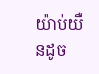យ៉ាប់យឺនដូច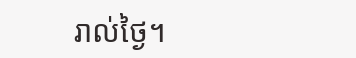រាល់ថ្ងៃ។